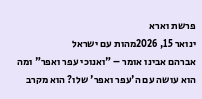פרשת וארא
ינואר 15, 2026מהות עם ישראל
אברהם אבינו אומר – "ואנוכי עפר ואפר" ומה הוא עושה עם ה'עפר ואפר' שלו? הוא מקרב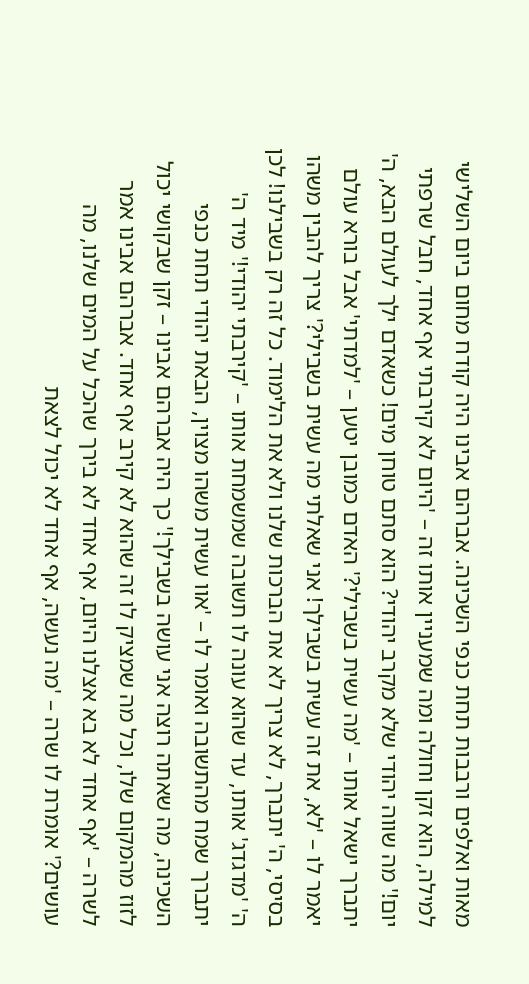מאות ואלפים ורבבות תחת כנפי השכינה. אברהם אבינו היה קודח מחום ביום השלישי למילה, הוא זקן וחולה ומה שמעניין אותו זה – 'היום לא קירבתי אף אחד, חבל שרפתי יום!' מה שווה יהודי שלא מקרב יהודי? הוא סתם טוחן מים! כשאדם ילך לעולם הבא, ה' יתברך ישאל אותו – 'מה עשית בשבילי?' האדם כמובן יטען – 'למדתי' אבל בורא עולם יאמר לו – 'לא, את זה עשית בשבילך! אני שאלתי מה עשית בשבילי?' צריך להבין משהו בסיסי, ה' יתברך, לא צריך לא את הברכות שלנו ולא את הלימוד. כל זה רק בשבילנו! לכן ה' 'מדגדג' אותו, עד שהוא עונה לו תשובה שמשמחת אותו – 'קירבתי יהודי!' מיד ה' יתברך שמח מהתשובה ואומר לו – 'אוו עשית משהו מצוין, הבאת יהודי תחת כנפי השכינה, מה שאתה רוצה אני עושה בשבילך!' כך היה אברהם אבינו – זקן שבקושי יכול לזוז מהמקום שלו, וכל מה שמציק לו זה שהוא לא קירב אף אחד. אברהם אבינו אמר לשרה – 'אף אחד לא בא אצלנו היום, אף אחד לא בירך שהכל על המים שלנו, מה עושים?' אומרת לו שרה – 'מה נעשה, אף אחד לא יכול לצאת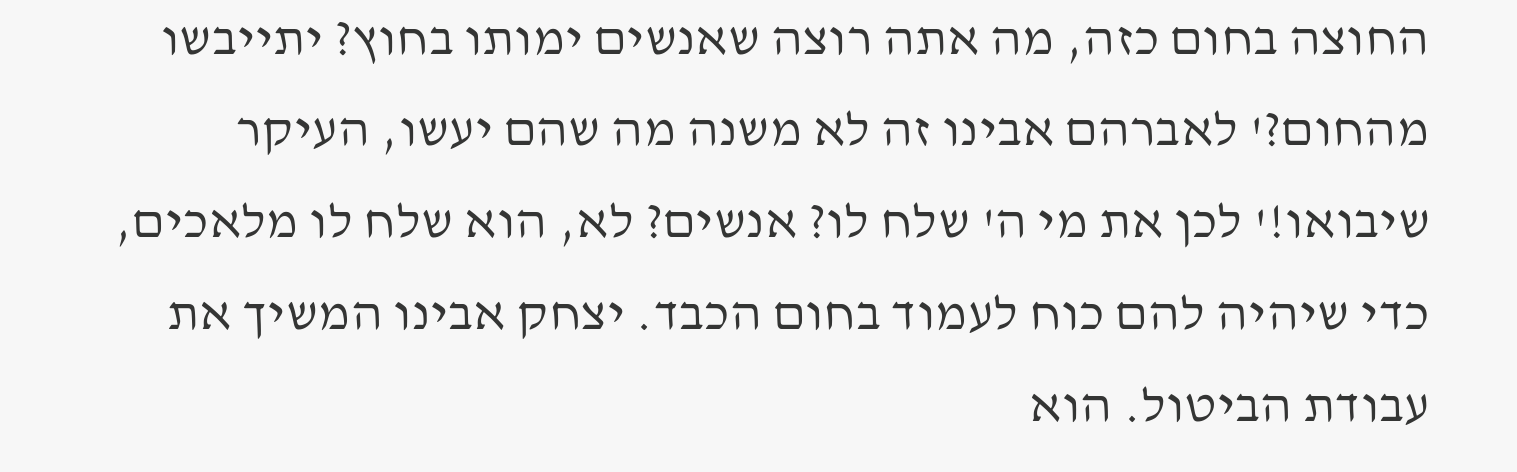החוצה בחום כזה, מה אתה רוצה שאנשים ימותו בחוץ? יתייבשו מהחום?' לאברהם אבינו זה לא משנה מה שהם יעשו, העיקר שיבואו!' לכן את מי ה' שלח לו? אנשים? לא, הוא שלח לו מלאכים, כדי שיהיה להם כוח לעמוד בחום הכבד. יצחק אבינו המשיך את עבודת הביטול. הוא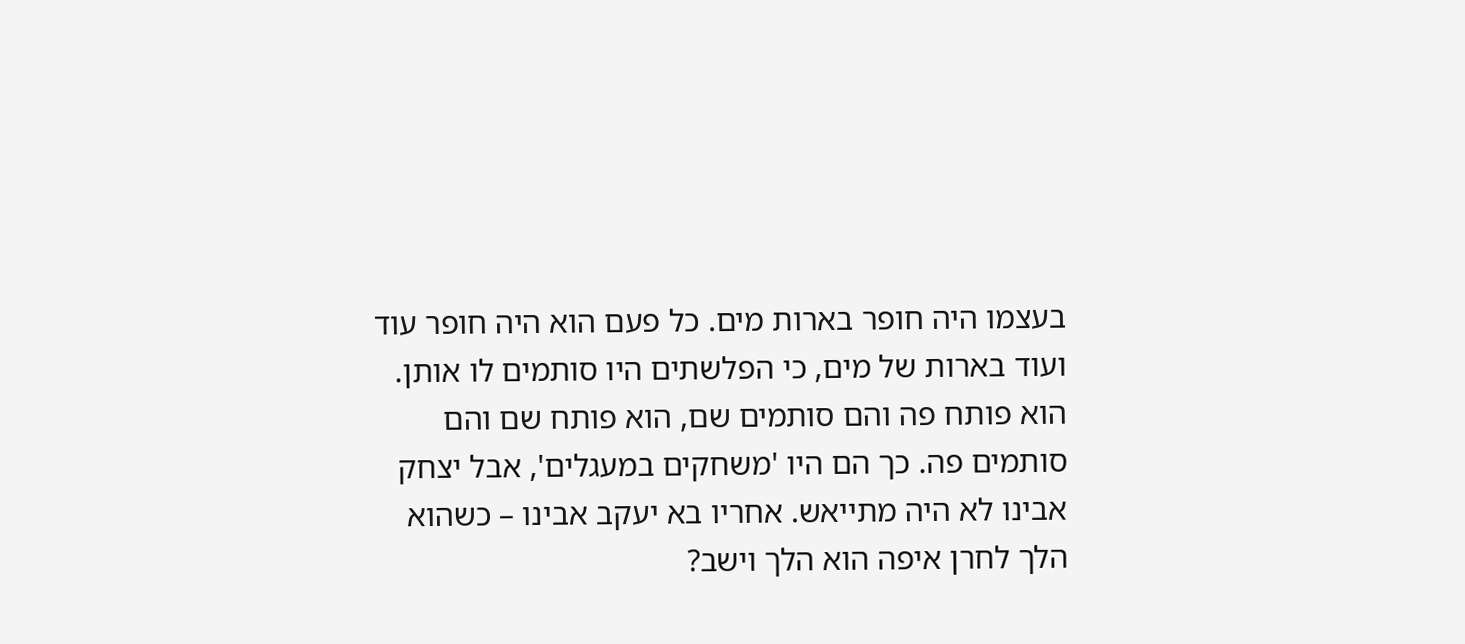בעצמו היה חופר בארות מים. כל פעם הוא היה חופר עוד ועוד בארות של מים, כי הפלשתים היו סותמים לו אותן. הוא פותח פה והם סותמים שם, הוא פותח שם והם סותמים פה. כך הם היו 'משחקים במעגלים', אבל יצחק אבינו לא היה מתייאש. אחריו בא יעקב אבינו – כשהוא הלך לחרן איפה הוא הלך וישב?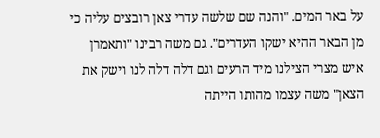על באר המים. "והנה שם שלשה עדרי צאן רובצים עליה כי מן הבאר ההיא ישקו העדרים". גם משה רבינו "ותאמרן איש מצרי הצילנו מיד הרעים וגם דלה דלה לנו וישק את הצאן" משה עצמו מהותו הייתה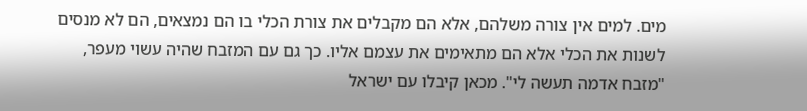מים. למים אין צורה משלהם, אלא הם מקבלים את צורת הכלי בו הם נמצאים, הם לא מנסים לשנות את הכלי אלא הם מתאימים את עצמם אליו. כך גם עם המזבח שהיה עשוי מעפר, "מזבח אדמה תעשה לי". מכאן קיבלו עם ישראל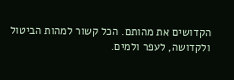הקדושים את מהותם. הכל קשור למהות הביטול ולקדושה, לעפר ולמים.